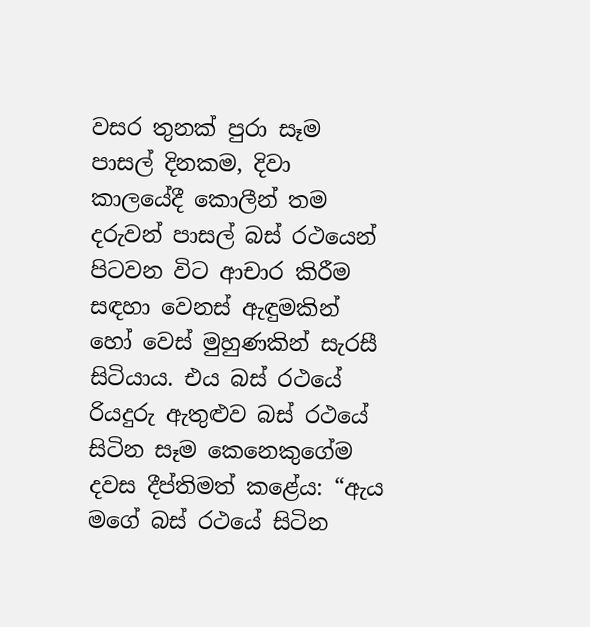වසර තුනක් පුරා සෑම පාසල් දිනකම, දිවා කාලයේදී කොලීන් තම දරුවන් පාසල් බස් රථයෙන් පිටවන විට ආචාර කිරීම සඳහා වෙනස් ඇඳුමකින් හෝ වෙස් මුහුණකින් සැරසී සිටියාය. එය බස් රථයේ රියදුරු ඇතුළුව බස් රථයේ සිටින සෑම කෙනෙකුගේම දවස දීප්තිමත් කළේය: “ඇය මගේ බස් රථයේ සිටින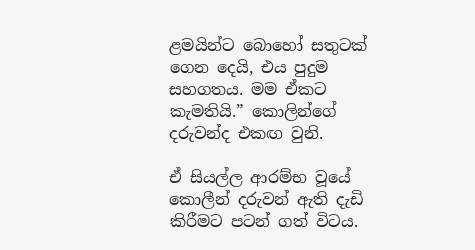ළමයින්ට බොහෝ සතුටක් ගෙන දෙයි, එය පුදුම සහගතය. මම ඒකට කැමතියි.” කොලින්ගේ දරුවන්ද එකඟ වුනි.

ඒ සියල්ල ආරම්භ වූයේ කොලීන් දරුවන් ඇති දැඩි කිරීමට පටන් ගත් විටය.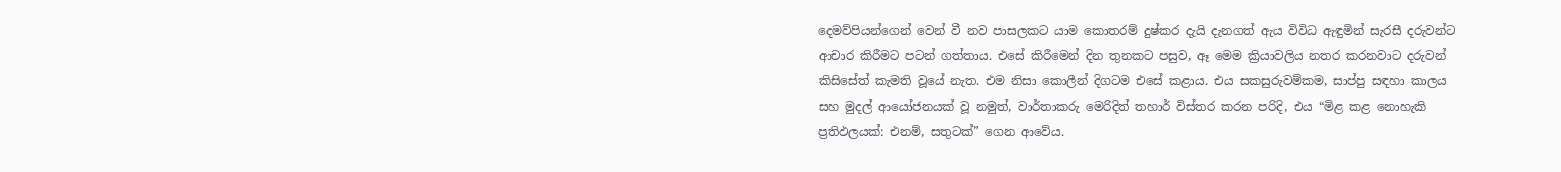දෙමව්පියන්ගෙන් වෙන් වී නව පාසලකට යාම කොතරම් දුෂ්කර දැයි දැනගත් ඇය විවිධ ඇඳුමින් සැරසී දරුවන්ට ආචාර කිරීමට පටන් ගත්තාය. එසේ කිරීමෙන් දින තුනකට පසුව, ඈ මෙම ක්‍රියාවලිය නතර කරනවාට දරුවන් කිසිසේත් කැමති වූයේ නැත. එම නිසා කොලීන් දිගටම එසේ කළාය. එය සකසුරුවම්කම, සාප්පු සඳහා කාලය සහ මුදල් ආයෝජනයක් වූ නමුත්, වාර්තාකරු මෙරිදිත් තහාර් විස්තර කරන පරිදි, එය “මිළ කළ නොහැකි ප්‍රතිඵලයක්: එනම්, සතුටක්” ගෙන ආවේය.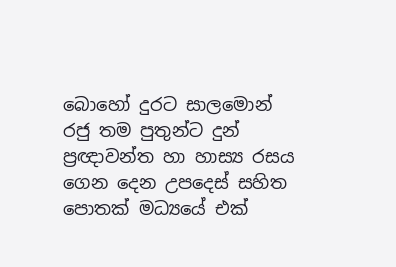බොහෝ දුරට සාලමොන් රජු තම පුතුන්ට දුන් ප්‍රඥාවන්ත හා හාස්‍ය රසය ගෙන දෙන උපදෙස් සහිත පොතක් මධ්‍යයේ එක්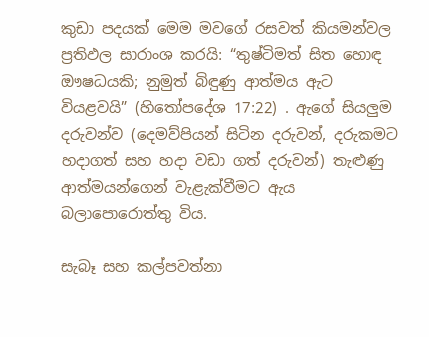කුඩා පදයක් මෙම මවගේ රසවත් කියමන්වල ප්‍රතිඵල සාරාංශ කරයි: “තුෂ්ටිමත් සිත හොඳ ඖෂධයකි; නුමුත් බිඳුණු ආත්මය ඇට වියළවයි” (හිතෝපදේශ 17:22) . ඇගේ සියලුම දරුවන්ව (දෙමව්පියන් සිටින දරුවන්, දරුකමට හදාගත් සහ හදා වඩා ගත් දරුවන්) තැළුණු ආත්මයන්ගෙන් වැළැක්වීමට ඇය බලාපොරොත්තු විය.

සැබෑ සහ කල්පවත්නා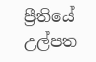ප්‍රීතියේ උල්පත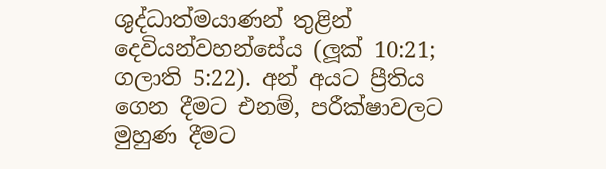ශුද්ධාත්මයාණන් තුළින් දෙවියන්වහන්සේය (ලූක් 10:21; ගලාති 5:22). අන් අයට ප්‍රීතිය ගෙන දීමට එනම්, පරීක්ෂාවලට මුහුණ දීමට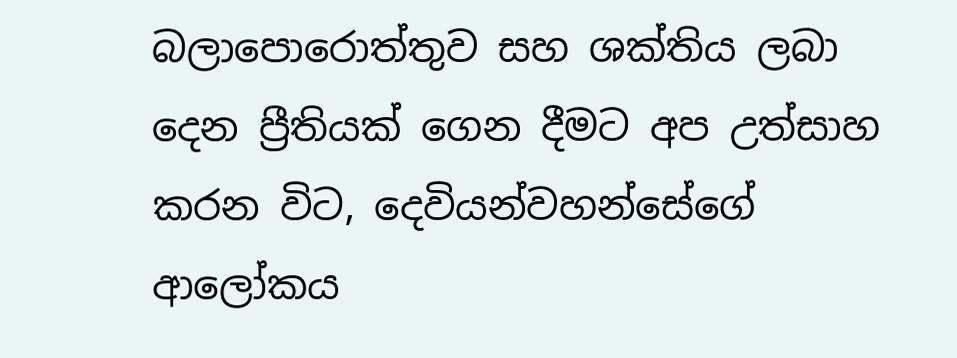බලාපොරොත්තුව සහ ශක්තිය ලබා දෙන ප්‍රීතියක් ගෙන දීමට අප උත්සාහ කරන විට, දෙවියන්වහන්සේගේ ආලෝකය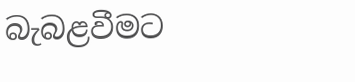බැබළවීමට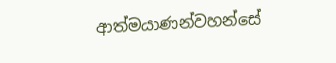ආත්මයාණන්වහන්සේ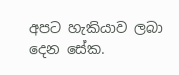අපට හැකියාව ලබා දෙන සේක.